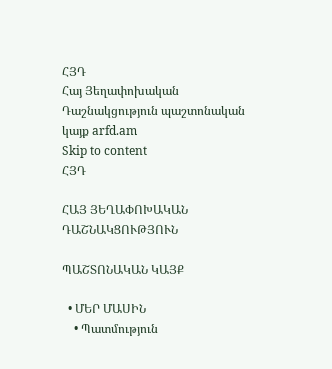ՀՅԴ
Հայ Յեղափոխական Դաշնակցություն պաշտոնական կայք arfd.am
Skip to content
ՀՅԴ

ՀԱՅ ՅԵՂԱՓՈԽԱԿԱՆ ԴԱՇՆԱԿՑՈՒԹՅՈՒՆ

ՊԱՇՏՈՆԱԿԱՆ ԿԱՅՔ

  • ՄԵՐ ՄԱՍԻՆ
    • Պատմություն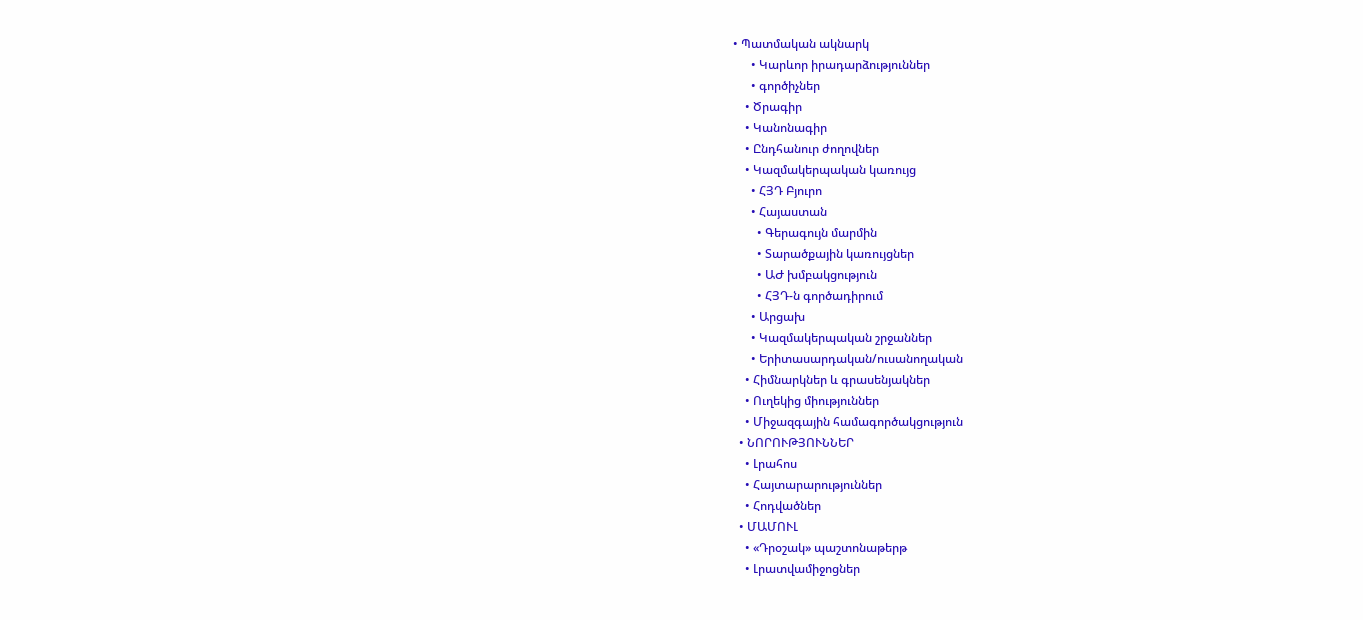• Պատմական ակնարկ
      • Կարևոր իրադարձություններ
      • գործիչներ
    • Ծրագիր
    • Կանոնագիր
    • Ընդհանուր ժողովներ
    • Կազմակերպական կառույց
      • ՀՅԴ Բյուրո
      • Հայաստան
        • Գերագույն մարմին
        • Տարածքային կառույցներ
        • ԱԺ խմբակցություն
        • ՀՅԴ-ն գործադիրում
      • Արցախ
      • Կազմակերպական շրջաններ
      • Երիտասարդական/ուսանողական
    • Հիմնարկներ և գրասենյակներ
    • Ուղեկից միություններ
    • Միջազգային համագործակցություն
  • ՆՈՐՈՒԹՅՈՒՆՆԵՐ
    • Լրահոս
    • Հայտարարություններ
    • Հոդվածներ
  • ՄԱՄՈՒԼ
    • «Դրօշակ» պաշտոնաթերթ
    • Լրատվամիջոցներ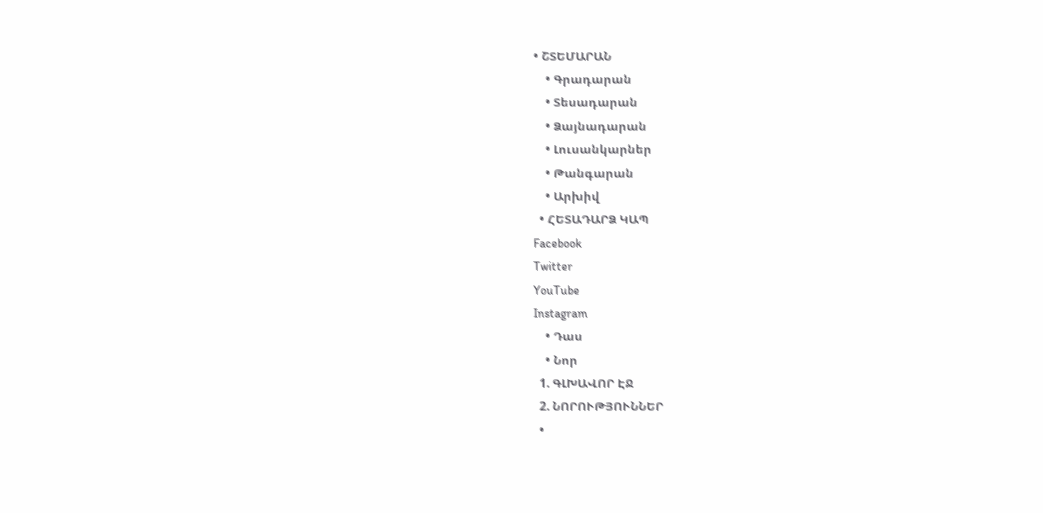• ՇՏԵՄԱՐԱՆ
    • Գրադարան
    • Տեսադարան
    • Ձայնադարան
    • Լուսանկարներ
    • Թանգարան
    • Արխիվ
  • ՀԵՏԱԴԱՐՁ ԿԱՊ
Facebook
Twitter
YouTube
Instagram
    • Դաս
    • Նոր
  1. ԳԼԽԱՎՈՐ ԷՋ
  2. ՆՈՐՈՒԹՅՈՒՆՆԵՐ
  •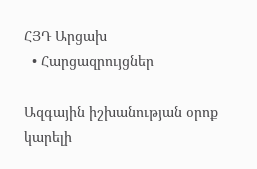ՀՅԴ Արցախ
  • Հարցազրույցներ

Ազգային իշխանության օրոք կարելի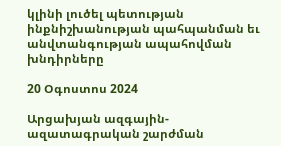կլինի լուծել պետության ինքնիշխանության պահպանման եւ անվտանգության ապահովման խնդիրները

20 Օգոստոս 2024

Արցախյան ազգային-ազատագրական շարժման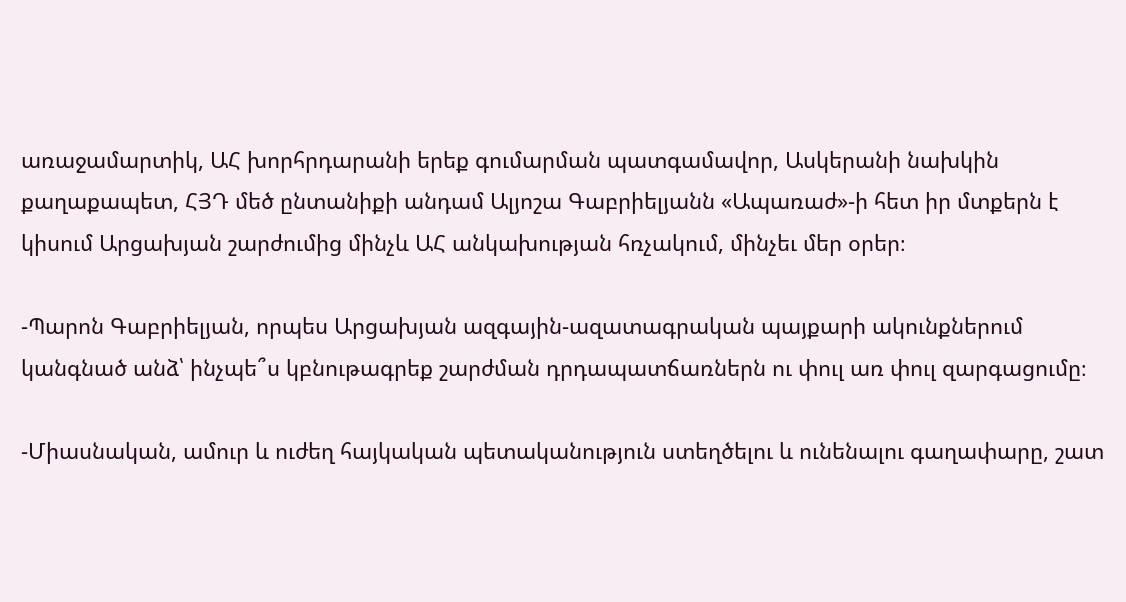առաջամարտիկ, ԱՀ խորհրդարանի երեք գումարման պատգամավոր, Ասկերանի նախկին քաղաքապետ, ՀՅԴ մեծ ընտանիքի անդամ Ալյոշա Գաբրիելյանն «Ապառաժ»-ի հետ իր մտքերն է կիսում Արցախյան շարժումից մինչև ԱՀ անկախության հռչակում, մինչեւ մեր օրեր։

-Պարոն Գաբրիելյան, որպես Արցախյան ազգային-ազատագրական պայքարի ակունքներում կանգնած անձ՝ ինչպե՞ս կբնութագրեք շարժման դրդապատճառներն ու փուլ առ փուլ զարգացումը։

-Միասնական, ամուր և ուժեղ հայկական պետականություն ստեղծելու և ունենալու գաղափարը, շատ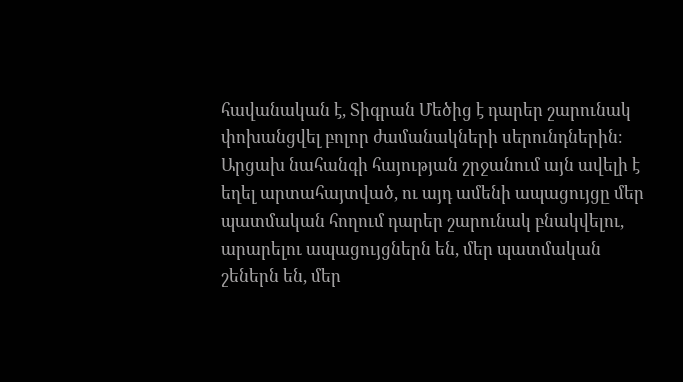հավանական է, Տիգրան Մեծից է դարեր շարունակ փոխանցվել բոլոր ժամանակների սերունդներին։ Արցախ նահանգի հայության շրջանում այն ավելի է եղել արտահայտված, ու այդ ամենի ապացույցը մեր պատմական հողում դարեր շարունակ բնակվելու, արարելու ապացույցներն են, մեր պատմական շեներն են, մեր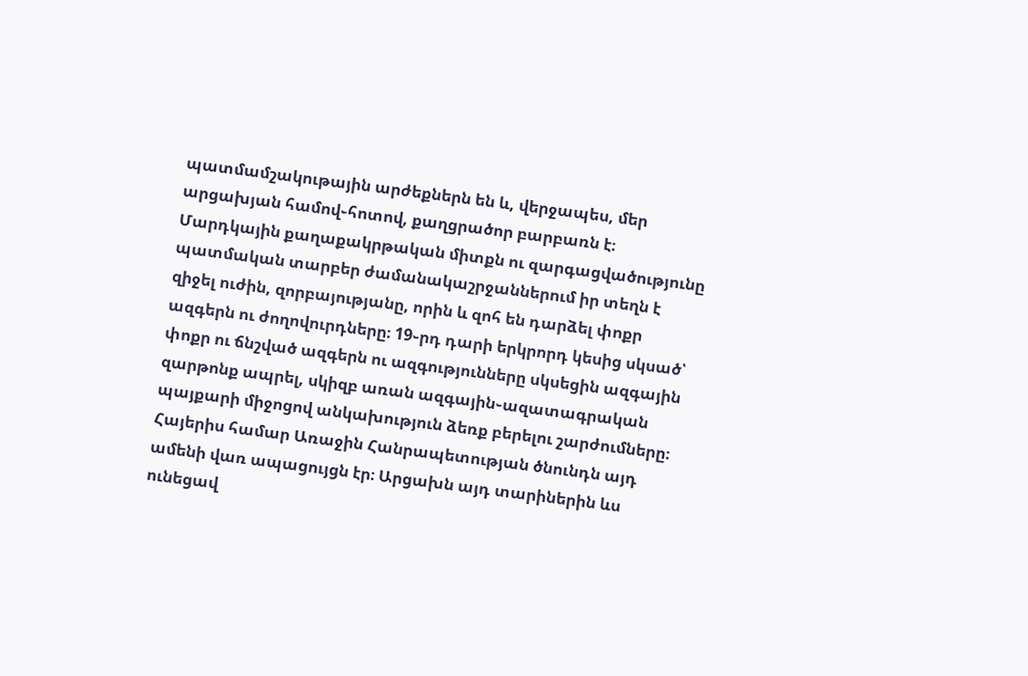պատմամշակութային արժեքներն են և, վերջապես, մեր արցախյան համով֊հոտով, քաղցրածոր բարբառն է։ Մարդկային քաղաքակրթական միտքն ու զարգացվածությունը պատմական տարբեր ժամանակաշրջաններում իր տեղն է զիջել ուժին, զորբայությանը, որին և զոհ են դարձել փոքր ազգերն ու ժողովուրդները։ 19֊րդ դարի երկրորդ կեսից սկսած՝ փոքր ու ճնշված ազգերն ու ազգությունները սկսեցին ազգային զարթոնք ապրել, սկիզբ առան ազգային֊ազատագրական պայքարի միջոցով անկախություն ձեռք բերելու շարժումները։ Հայերիս համար Առաջին Հանրապետության ծնունդն այդ ամենի վառ ապացույցն էր։ Արցախն այդ տարիներին ևս ունեցավ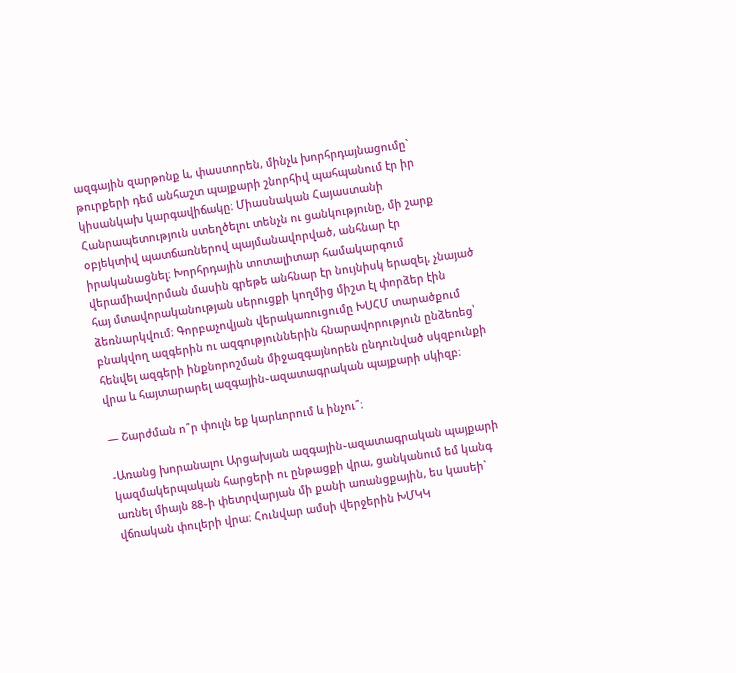ազգային զարթոնք և, փաստորեն, մինչև խորհրդայնացումը` թուրքերի դեմ անհաշտ պայքարի շնորհիվ պահպանում էր իր կիսանկախ կարգավիճակը։ Միասնական Հայաստանի Հանրապետություն ստեղծելու տենչն ու ցանկությունը, մի շարք օբյեկտիվ պատճառներով պայմանավորված, անհնար էր իրականացնել։ Խորհրդային տոտալիտար համակարգում վերամիավորման մասին գրեթե անհնար էր նույնիսկ երազել, չնայած հայ մտավորականության սերուցքի կողմից միշտ էլ փորձեր էին ձեռնարկվում։ Գորբաչովյան վերակառուցումը ԽՍՀՄ տարածքում բնակվող ազգերին ու ազգություններին հնարավորություն ընձեռեց՝ հենվել ազգերի ինքնորոշման միջազգայնորեն ընդունված սկզբունքի վրա և հայտարարել ազգային֊ազատագրական պայքարի սկիզբ։

— Շարժման ո՞ր փուլն եք կարևորում և ինչու՞։

-Առանց խորանալու Արցախյան ազգային֊ազատագրական պայքարի կազմակերպական հարցերի ու ընթացքի վրա, ցանկանում եմ կանգ առնել միայն 88֊ի փետրվարյան մի քանի առանցքային, ես կասեի` վճռական փուլերի վրա։ Հունվար ամսի վերջերին ԽՄԿԿ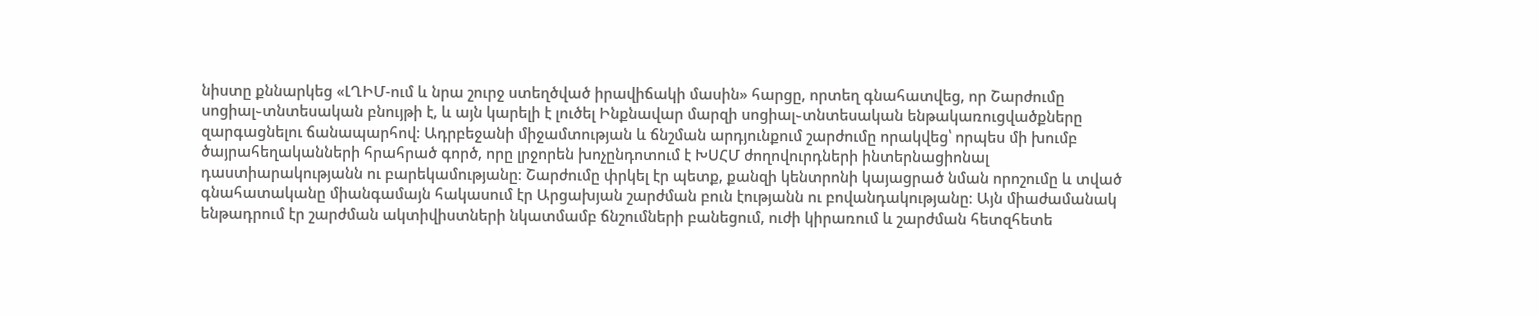նիստը քննարկեց «ԼՂԻՄ-ում և նրա շուրջ ստեղծված իրավիճակի մասին» հարցը, որտեղ գնահատվեց, որ Շարժումը սոցիալ֊տնտեսական բնույթի է, և այն կարելի է լուծել Ինքնավար մարզի սոցիալ֊տնտեսական ենթակառուցվածքները զարգացնելու ճանապարհով։ Ադրբեջանի միջամտության և ճնշման արդյունքում շարժումը որակվեց՝ որպես մի խումբ ծայրահեղականների հրահրած գործ, որը լրջորեն խոչընդոտում է ԽՍՀՄ ժողովուրդների ինտերնացիոնալ դաստիարակությանն ու բարեկամությանը։ Շարժումը փրկել էր պետք, քանզի կենտրոնի կայացրած նման որոշումը և տված գնահատականը միանգամայն հակասում էր Արցախյան շարժման բուն էությանն ու բովանդակությանը։ Այն միաժամանակ ենթադրում էր շարժման ակտիվիստների նկատմամբ ճնշումների բանեցում, ուժի կիրառում և շարժման հետզհետե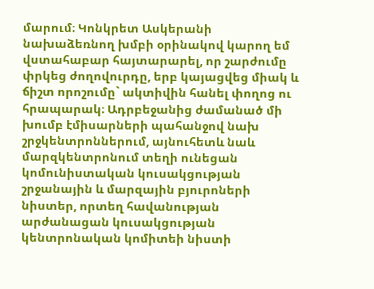մարում։ Կոնկրետ Ասկերանի նախաձեռնող խմբի օրինակով կարող եմ վստահաբար հայտարարել, որ շարժումը փրկեց ժողովուրդը, երբ կայացվեց միակ և ճիշտ որոշումը` ակտիվին հանել փողոց ու հրապարակ։ Ադրբեջանից ժամանած մի խումբ էմիսարների պահանջով նախ շրջկենտրոններում, այնուհետև նաև մարզկենտրոնում տեղի ունեցան կոմունիստական կուսակցության շրջանային և մարզային բյուրոների նիստեր, որտեղ հավանության արժանացան կուսակցության կենտրոնական կոմիտեի նիստի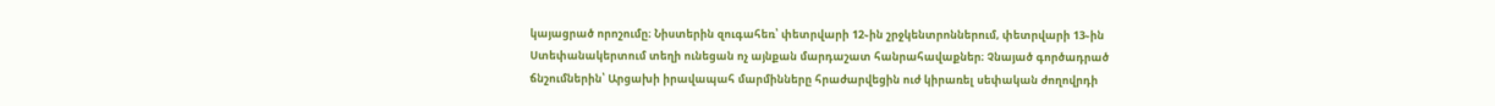կայացրած որոշումը։ Նիստերին զուգահեռ՝ փետրվարի 12֊ին շրջկենտրոններում, փետրվարի 13֊ին Ստեփանակերտում տեղի ունեցան ոչ այնքան մարդաշատ հանրահավաքներ։ Չնայած գործադրած ճնշումներին՝ Արցախի իրավապահ մարմինները հրաժարվեցին ուժ կիրառել սեփական ժողովրդի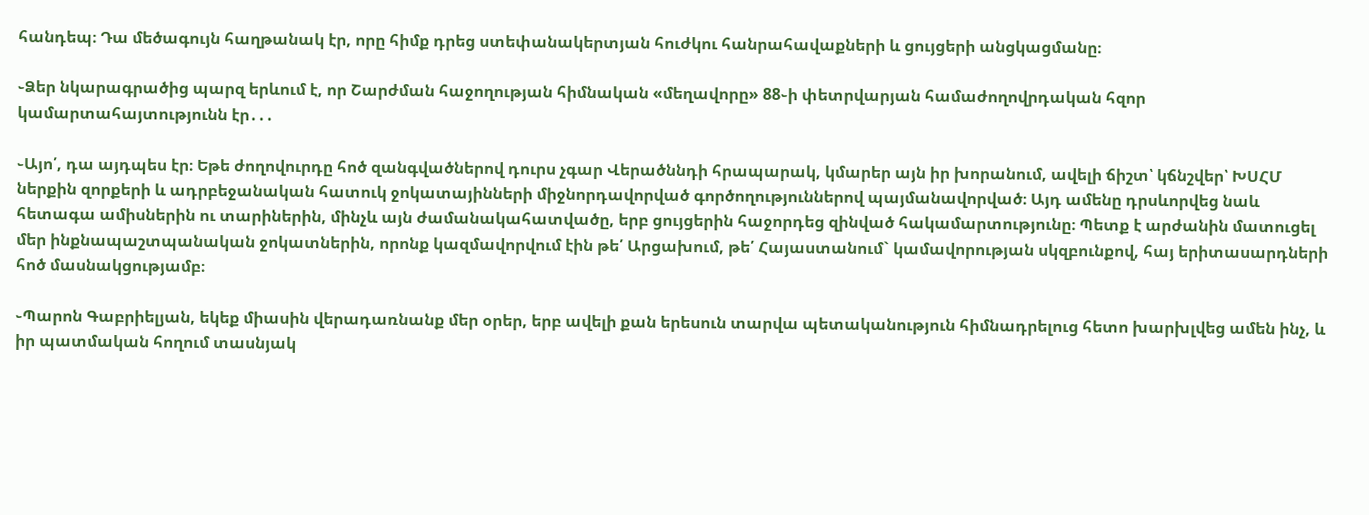հանդեպ։ Դա մեծագույն հաղթանակ էր, որը հիմք դրեց ստեփանակերտյան հուժկու հանրահավաքների և ցույցերի անցկացմանը։

֊Ձեր նկարագրածից պարզ երևում է, որ Շարժման հաջողության հիմնական «մեղավորը» 88֊ի փետրվարյան համաժողովրդական հզոր կամարտահայտությունն էր․․․

֊Այո՛, դա այդպես էր։ Եթե ժողովուրդը հոծ զանգվածներով դուրս չգար Վերածննդի հրապարակ, կմարեր այն իր խորանում, ավելի ճիշտ՝ կճնշվեր՝ ԽՍՀՄ ներքին զորքերի և ադրբեջանական հատուկ ջոկատայինների միջնորդավորված գործողություններով պայմանավորված։ Այդ ամենը դրսևորվեց նաև հետագա ամիսներին ու տարիներին, մինչև այն ժամանակահատվածը, երբ ցույցերին հաջորդեց զինված հակամարտությունը։ Պետք է արժանին մատուցել մեր ինքնապաշտպանական ջոկատներին, որոնք կազմավորվում էին թե՛ Արցախում, թե՛ Հայաստանում` կամավորության սկզբունքով, հայ երիտասարդների հոծ մասնակցությամբ։

֊Պարոն Գաբրիելյան, եկեք միասին վերադառնանք մեր օրեր, երբ ավելի քան երեսուն տարվա պետականություն հիմնադրելուց հետո խարխլվեց ամեն ինչ, և իր պատմական հողում տասնյակ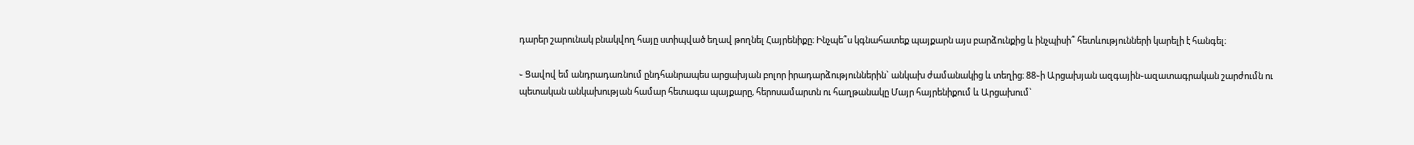դարեր շարունակ բնակվող հայը ստիպված եղավ թողնել Հայրենիքը։ Ինչպե՞ս կգնահատեք պայքարն այս բարձունքից և ինչպիսի՞ հետևությունների կարելի է հանգել։

֊ Ցավով եմ անդրադառնում ընդհանրապես արցախյան բոլոր իրադարձություններին` անկախ ժամանակից և տեղից։ 88֊ի Արցախյան ազգային֊ազատագրական շարժումն ու պետական անկախության համար հետագա պայքարը, հերոսամարտն ու հաղթանակը Մայր հայրենիքում և Արցախում`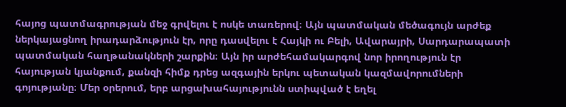հայոց պատմագրության մեջ գրվելու է ոսկե տառերով։ Այն պատմական մեծագույն արժեք ներկայացնող իրադարձություն էր, որը դասվելու է Հայկի ու Բելի, Ավարայրի, Սարդարապատի պատմական հաղթանակների շարքին։ Այն իր արժեհամակարգով նոր իրողություն էր հայության կյանքում, քանզի հիմք դրեց ազգային երկու պետական կազմավորումների գոյությանը։ Մեր օրերում, երբ արցախահայությունն ստիպված է եղել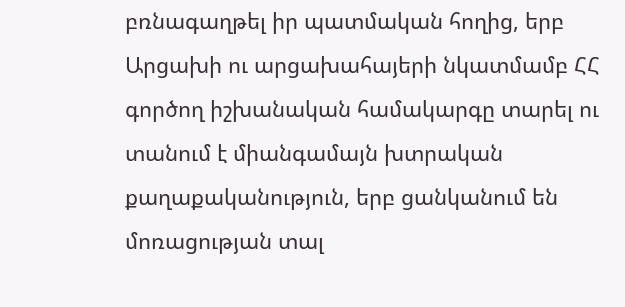բռնագաղթել իր պատմական հողից, երբ Արցախի ու արցախահայերի նկատմամբ ՀՀ գործող իշխանական համակարգը տարել ու տանում է միանգամայն խտրական քաղաքականություն, երբ ցանկանում են մոռացության տալ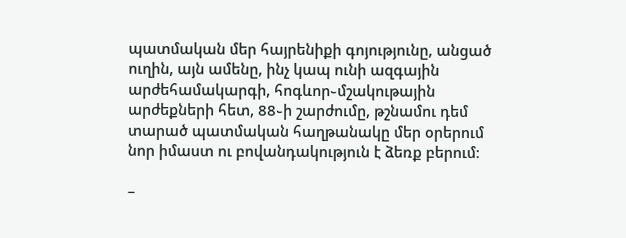պատմական մեր հայրենիքի գոյությունը, անցած ուղին, այն ամենը, ինչ կապ ունի ազգային արժեհամակարգի, հոգևոր֊մշակութային արժեքների հետ, 88֊ի շարժումը, թշնամու դեմ տարած պատմական հաղթանակը մեր օրերում նոր իմաստ ու բովանդակություն է ձեռք բերում։

–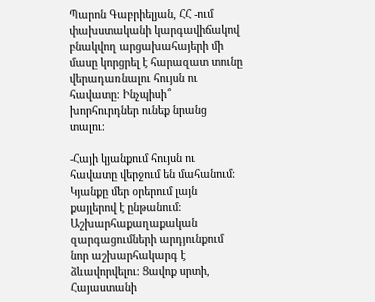Պարոն Գաբրիելյան, ՀՀ -ում փախստականի կարգավիճակով բնակվող արցախահայերի մի մասը կորցրել է հարազատ տունը վերադառնալու հույսն ու հավատը։ Ինչպիսի՞ խորհուրդներ ունեք նրանց տալու։

-Հայի կյանքում հույսն ու հավատը վերջում են մահանում։ Կյանքը մեր օրերում լայն քայլերով է ընթանում։ Աշխարհաքաղաքական զարգացումների արդյունքում նոր աշխարհակարգ է ձևավորվելու։ Ցավոք սրտի, Հայաստանի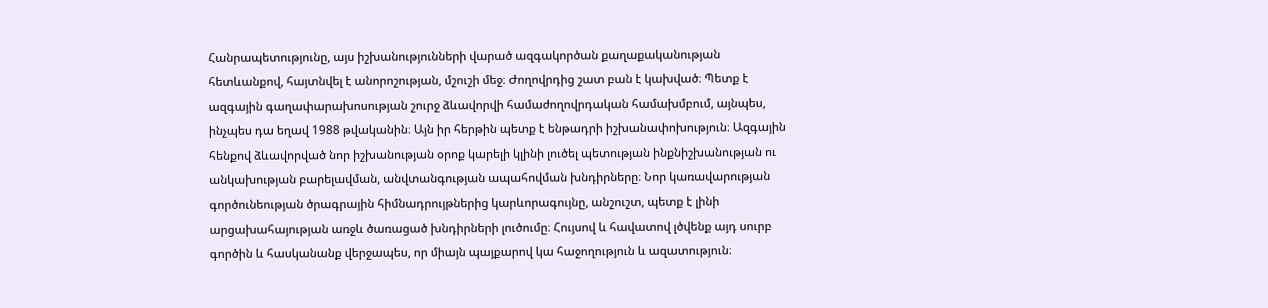Հանրապետությունը, այս իշխանությունների վարած ազգակործան քաղաքականության հետևանքով, հայտնվել է անորոշության, մշուշի մեջ։ Ժողովրդից շատ բան է կախված։ Պետք է ազգային գաղափարախոսության շուրջ ձևավորվի համաժողովրդական համախմբում, այնպես, ինչպես դա եղավ 1988 թվականին։ Այն իր հերթին պետք է ենթադրի իշխանափոխություն։ Ազգային հենքով ձևավորված նոր իշխանության օրոք կարելի կլինի լուծել պետության ինքնիշխանության ու անկախության բարելավման, անվտանգության ապահովման խնդիրները։ Նոր կառավարության գործունեության ծրագրային հիմնադրույթներից կարևորագույնը, անշուշտ, պետք է լինի արցախահայության առջև ծառացած խնդիրների լուծումը։ Հույսով և հավատով լծվենք այդ սուրբ գործին և հասկանանք վերջապես, որ միայն պայքարով կա հաջողություն և ազատություն։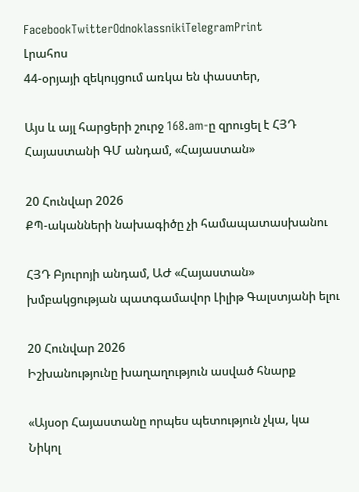FacebookTwitterOdnoklassnikiTelegramPrint
Լրահոս
44-օրյայի զեկույցում առկա են փաստեր,

Այս և այլ հարցերի շուրջ 168.am-ը զրուցել է ՀՅԴ Հայաստանի ԳՄ անդամ, «Հայաստան»

20 Հունվար 2026
ՔՊ-ականների նախագիծը չի համապատասխանու

ՀՅԴ Բյուրոյի անդամ, ԱԺ «Հայաստան» խմբակցության պատգամավոր Լիլիթ Գալստյանի ելու

20 Հունվար 2026
Իշխանությունը խաղաղություն ասված հնարք

«Այսօր Հայաստանը որպես պետություն չկա, կա Նիկոլ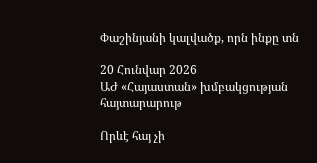Փաշինյանի կալվածք, որն ինքը տն

20 Հունվար 2026
ԱԺ «Հայաստան» խմբակցության հայտարարութ

Որևէ հայ չի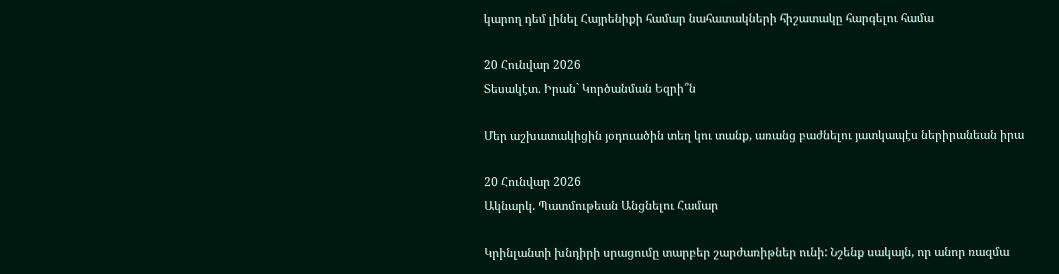կարող դեմ լինել Հայրենիքի համար նահատակների հիշատակը հարգելու համա

20 Հունվար 2026
Տեսակէտ. Իրան` Կործանման Եզրի՞ն

Մեր աշխատակիցին յօդուածին տեղ կու տանք, առանց բաժնելու յատկապէս ներիրանեան իրա

20 Հունվար 2026
Ակնարկ. Պատմութեան Անցնելու Համար

Կրինլանտի խնդիրի սրացումը տարբեր շարժառիթներ ունի: Նշենք սակայն, որ անոր ռազմա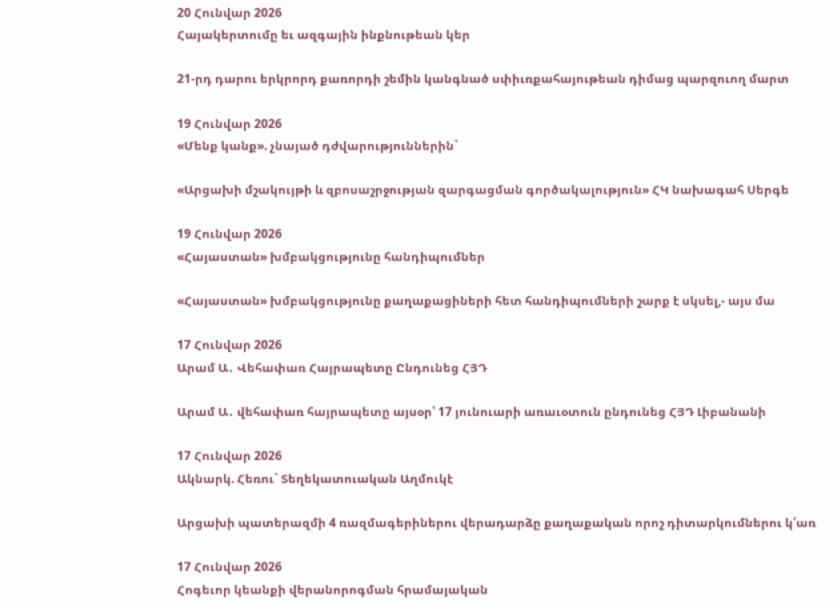20 Հունվար 2026
Հայակերտումը եւ ազգային ինքնութեան կեր

21-րդ դարու երկրորդ քառորդի շեմին կանգնած սփիւռքահայութեան դիմաց պարզուող մարտ

19 Հունվար 2026
«Մենք կանք». չնայած դժվարություններին`

«Արցախի մշակույթի և զբոսաշրջության զարգացման գործակալություն» ՀԿ նախագահ Սերգե

19 Հունվար 2026
«Հայաստան» խմբակցությունը հանդիպումներ

«Հայաստան» խմբակցությունը քաղաքացիների հետ հանդիպումների շարք է սկսել,- այս մա

17 Հունվար 2026
Արամ Ա․ Վեհափառ Հայրապետը Ընդունեց ՀՅԴ

Արամ Ա․ վեհափառ հայրապետը այսօր՝ 17 յունուարի առաւօտուն ընդունեց ՀՅԴ Լիբանանի

17 Հունվար 2026
Ակնարկ. Հեռու` Տեղեկատուական Աղմուկէ

Արցախի պատերազմի 4 ռազմագերիներու վերադարձը քաղաքական որոշ դիտարկումներու կ՛առ

17 Հունվար 2026
Հոգեւոր կեանքի վերանորոգման հրամայական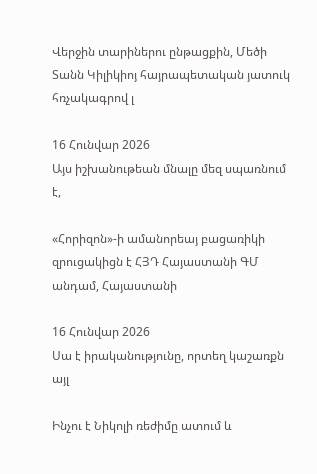Վերջին տարիներու ընթացքին, Մեծի Տանն Կիլիկիոյ հայրապետական յատուկ հռչակագրով լ

16 Հունվար 2026
Այս իշխանութեան մնալը մեզ սպառնում է,

«Հորիզոն»-ի ամանորեայ բացառիկի զրուցակիցն է ՀՅԴ Հայաստանի ԳՄ անդամ, Հայաստանի

16 Հունվար 2026
Սա է իրականությունը, որտեղ կաշառքն այլ

Ինչու է Նիկոլի ռեժիմը ատում և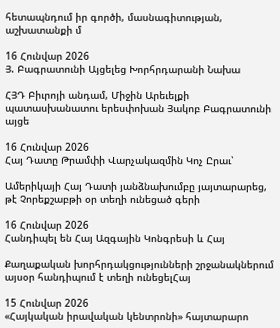հետապնդում իր գործի, մասնագիտության, աշխատանքի մ

16 Հունվար 2026
Յ. Բագրատունի Այցելեց Խորհրդարանի Նախա

ՀՅԴ Բիւրոյի անդամ, Միջին Արեւելքի պատասխանատու երեսփոխան Յակոբ Բագրատունի այցե

16 Հունվար 2026
Հայ Դատը Թրամփի Վարչակազմին Կոչ Ըրաւ՝

Ամերիկայի Հայ Դատի յանձնախումբը յայտարարեց, թէ Չորեքշաբթի օր տեղի ունեցած գերի

16 Հունվար 2026
Հանդիպել են Հայ Ազգային Կոնգրեսի և Հայ

Քաղաքական խորհրդակցությունների շրջանակներում այսօր հանդիպում է տեղի ունեցելՀայ

15 Հունվար 2026
«Հայկական իրավական կենտրոնի» հայտարարո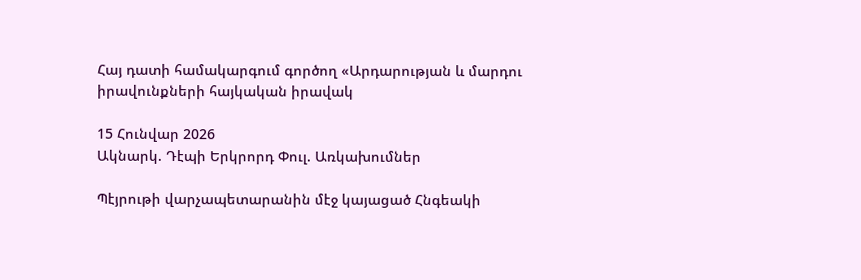Հայ դատի համակարգում գործող «Արդարության և մարդու իրավունքների հայկական իրավակ

15 Հունվար 2026
Ակնարկ. Դէպի Երկրորդ Փուլ. Առկախումներ

Պէյրութի վարչապետարանին մէջ կայացած Հնգեակի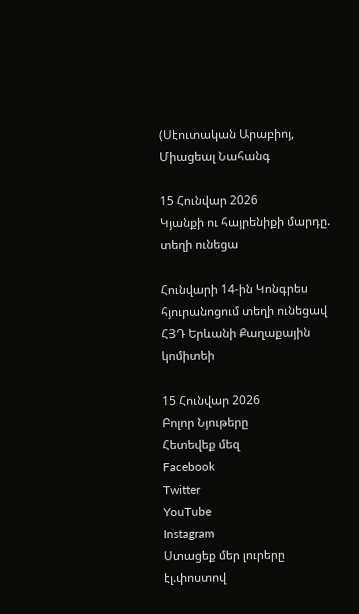(Սէուտական Արաբիոյ, Միացեալ Նահանգ

15 Հունվար 2026
Կյանքի ու հայրենիքի մարդը. տեղի ունեցա

Հունվարի 14-ին Կոնգրես հյուրանոցում տեղի ունեցավ ՀՅԴ Երևանի Քաղաքային կոմիտեի

15 Հունվար 2026
Բոլոր Նյութերը
Հետեվեք մեզ
Facebook
Twitter
YouTube
Instagram
Ստացեք մեր լուրերը էլ.փոստով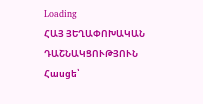Loading
ՀԱՅ ՅԵՂԱՓՈԽԱԿԱՆ ԴԱՇՆԱԿՑՈՒԹՅՈՒՆ Հասցե՝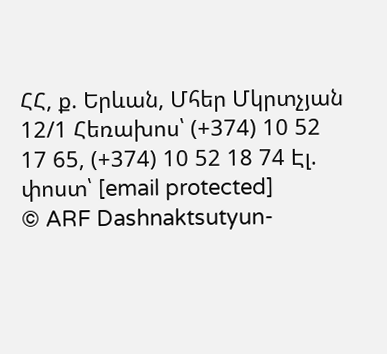ՀՀ, ք. Երևան, Մհեր Մկրտչյան 12/1 Հեռախոս՝ (+374) 10 52 17 65, (+374) 10 52 18 74 Էլ. փոստ՝ [email protected]
© ARF Dashnaktsutyun-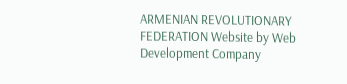ARMENIAN REVOLUTIONARY FEDERATION Website by Web Development Company